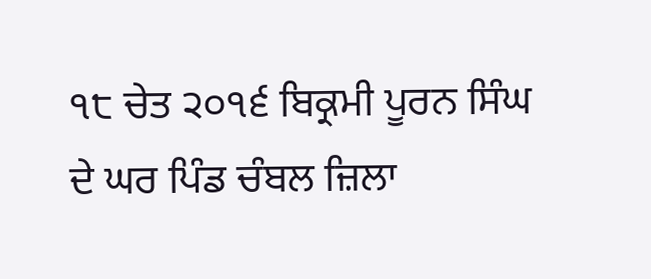੧੮ ਚੇਤ ੨੦੧੬ ਬਿਕ੍ਰਮੀ ਪੂਰਨ ਸਿੰਘ ਦੇ ਘਰ ਪਿੰਡ ਚੰਬਲ ਜ਼ਿਲਾ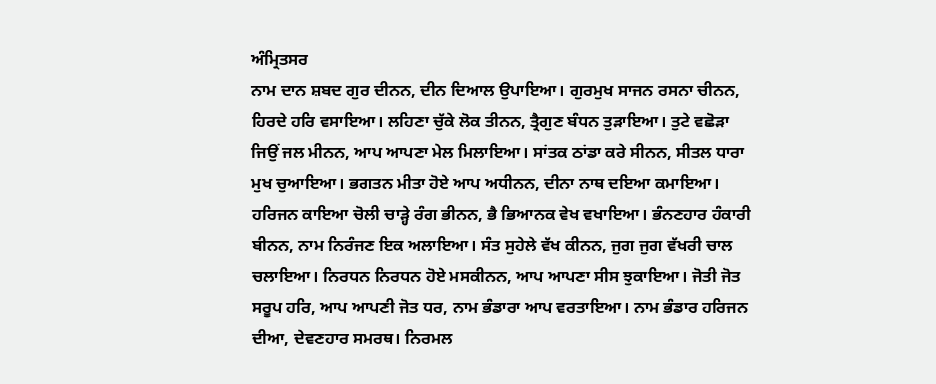ਅੰਮ੍ਰਿਤਸਰ
ਨਾਮ ਦਾਨ ਸ਼ਬਦ ਗੁਰ ਦੀਨਨ, ਦੀਨ ਦਿਆਲ ਉਪਾਇਆ। ਗੁਰਮੁਖ ਸਾਜਨ ਰਸਨਾ ਚੀਨਨ, ਹਿਰਦੇ ਹਰਿ ਵਸਾਇਆ। ਲਹਿਣਾ ਚੁੱਕੇ ਲੋਕ ਤੀਨਨ, ਤ੍ਰੈਗੁਣ ਬੰਧਨ ਤੁੜਾਇਆ। ਤੁਟੇ ਵਛੋੜਾ ਜਿਉਂ ਜਲ ਮੀਨਨ, ਆਪ ਆਪਣਾ ਮੇਲ ਮਿਲਾਇਆ। ਸਾਂਤਕ ਠਾਂਡਾ ਕਰੇ ਸੀਨਨ, ਸੀਤਲ ਧਾਰਾ ਮੁਖ ਚੁਆਇਆ। ਭਗਤਨ ਮੀਤਾ ਹੋਏ ਆਪ ਅਧੀਨਨ, ਦੀਨਾ ਨਾਥ ਦਇਆ ਕਮਾਇਆ। ਹਰਿਜਨ ਕਾਇਆ ਚੋਲੀ ਚਾੜ੍ਹੇ ਰੰਗ ਭੀਨਨ, ਭੈ ਭਿਆਨਕ ਵੇਖ ਵਖਾਇਆ। ਭੰਨਣਹਾਰ ਹੰਕਾਰੀ ਬੀਨਨ, ਨਾਮ ਨਿਰੰਜਣ ਇਕ ਅਲਾਇਆ। ਸੰਤ ਸੁਹੇਲੇ ਵੱਖ ਕੀਨਨ, ਜੁਗ ਜੁਗ ਵੱਖਰੀ ਚਾਲ ਚਲਾਇਆ। ਨਿਰਧਨ ਨਿਰਧਨ ਹੋਏ ਮਸਕੀਨਨ, ਆਪ ਆਪਣਾ ਸੀਸ ਝੁਕਾਇਆ। ਜੋਤੀ ਜੋਤ ਸਰੂਪ ਹਰਿ, ਆਪ ਆਪਣੀ ਜੋਤ ਧਰ, ਨਾਮ ਭੰਡਾਰਾ ਆਪ ਵਰਤਾਇਆ। ਨਾਮ ਭੰਡਾਰ ਹਰਿਜਨ ਦੀਆ, ਦੇਵਣਹਾਰ ਸਮਰਥ। ਨਿਰਮਲ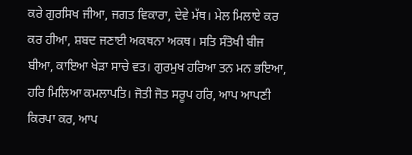ਕਰੇ ਗੁਰਸਿਖ ਜੀਆ, ਜਗਤ ਵਿਕਾਰਾ, ਦੇਵੇ ਮੱਥ। ਮੇਲ ਮਿਲਾਏ ਕਰ ਕਰ ਹੀਆ, ਸ਼ਬਦ ਜਣਾਈ ਅਕਥਨਾ ਅਕਥ। ਸਤਿ ਸੰਤੋਖੀ ਬੀਜ ਬੀਆ, ਕਾਇਆ ਖੇੜਾ ਸਾਚੇ ਵਤ। ਗੁਰਮੁਖ ਹਰਿਆ ਤਨ ਮਨ ਭਇਆ, ਹਰਿ ਮਿਲਿਆ ਕਮਲਾਪਤਿ। ਜੋਤੀ ਜੋਤ ਸਰੂਪ ਹਰਿ, ਆਪ ਆਪਣੀ ਕਿਰਪਾ ਕਰ, ਆਪ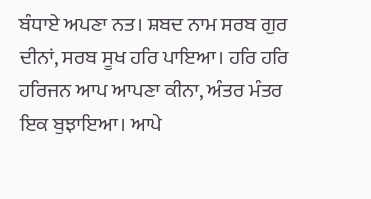ਬੰਧਾਏ ਅਪਣਾ ਨਤ। ਸ਼ਬਦ ਨਾਮ ਸਰਬ ਗੁਰ ਦੀਨਾਂ, ਸਰਬ ਸੂਖ ਹਰਿ ਪਾਇਆ। ਹਰਿ ਹਰਿ ਹਰਿਜਨ ਆਪ ਆਪਣਾ ਕੀਨਾ, ਅੰਤਰ ਮੰਤਰ ਇਕ ਬੁਝਾਇਆ। ਆਪੇ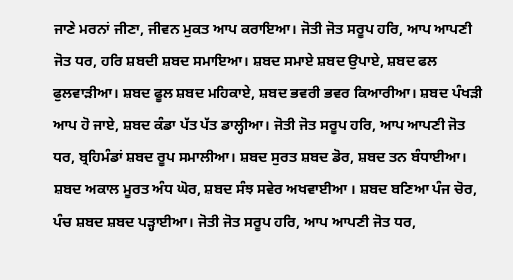ਜਾਣੇ ਮਰਨਾਂ ਜੀਣਾ, ਜੀਵਨ ਮੁਕਤ ਆਪ ਕਰਾਇਆ। ਜੋਤੀ ਜੋਤ ਸਰੂਪ ਹਰਿ, ਆਪ ਆਪਣੀ ਜੋਤ ਧਰ, ਹਰਿ ਸ਼ਬਦੀ ਸ਼ਬਦ ਸਮਾਇਆ। ਸ਼ਬਦ ਸਮਾਏ ਸ਼ਬਦ ਉਪਾਏ, ਸ਼ਬਦ ਫਲ ਫੁਲਵਾੜੀਆ। ਸ਼ਬਦ ਫੂਲ ਸ਼ਬਦ ਮਹਿਕਾਏ, ਸ਼ਬਦ ਭਵਰੀ ਭਵਰ ਕਿਆਰੀਆ। ਸ਼ਬਦ ਪੰਖੜੀ ਆਪ ਹੋ ਜਾਏ, ਸ਼ਬਦ ਕੰਡਾ ਪੱਤ ਪੱਤ ਡਾਲ੍ਹੀਆ। ਜੋਤੀ ਜੋਤ ਸਰੂਪ ਹਰਿ, ਆਪ ਆਪਣੀ ਜੋਤ ਧਰ, ਬ੍ਰਹਿਮੰਡਾਂ ਸ਼ਬਦ ਰੂਪ ਸਮਾਲੀਆ। ਸ਼ਬਦ ਸੁਰਤ ਸ਼ਬਦ ਡੋਰ, ਸ਼ਬਦ ਤਨ ਬੰਧਾਈਆ। ਸ਼ਬਦ ਅਕਾਲ ਮੂਰਤ ਅੰਧ ਘੋਰ, ਸ਼ਬਦ ਸੰਝ ਸਵੇਰ ਅਖਵਾਈਆ । ਸ਼ਬਦ ਬਣਿਆ ਪੰਜ ਚੋਰ, ਪੰਚ ਸ਼ਬਦ ਸ਼ਬਦ ਪੜ੍ਹਾਈਆ। ਜੋਤੀ ਜੋਤ ਸਰੂਪ ਹਰਿ, ਆਪ ਆਪਣੀ ਜੋਤ ਧਰ,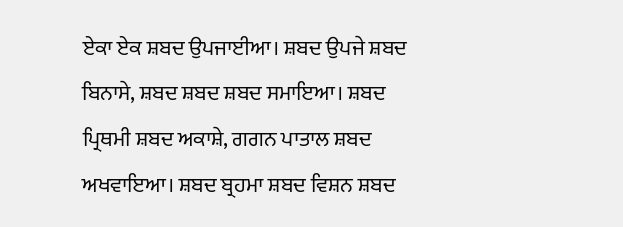ਏਕਾ ਏਕ ਸ਼ਬਦ ਉਪਜਾਈਆ। ਸ਼ਬਦ ਉਪਜੇ ਸ਼ਬਦ ਬਿਨਾਸੇ, ਸ਼ਬਦ ਸ਼ਬਦ ਸ਼ਬਦ ਸਮਾਇਆ। ਸ਼ਬਦ ਪ੍ਰਿਥਮੀ ਸ਼ਬਦ ਅਕਾਸ਼ੇ, ਗਗਨ ਪਾਤਾਲ ਸ਼ਬਦ ਅਖਵਾਇਆ। ਸ਼ਬਦ ਬ੍ਰਹਮਾ ਸ਼ਬਦ ਵਿਸ਼ਨ ਸ਼ਬਦ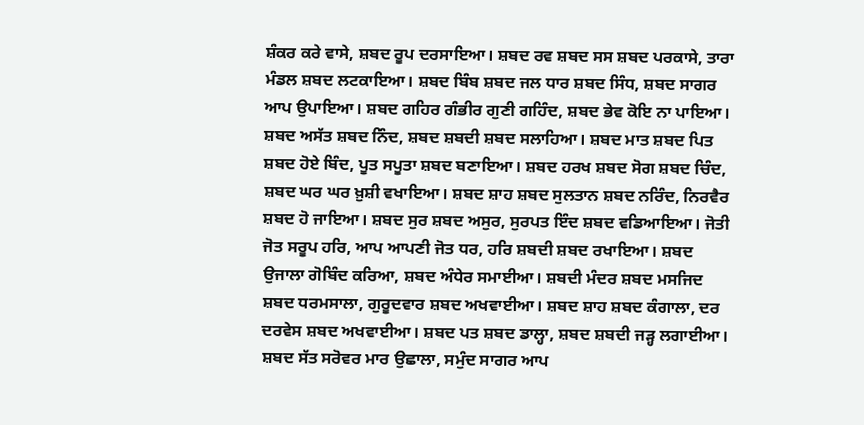ਸ਼ੰਕਰ ਕਰੇ ਵਾਸੇ, ਸ਼ਬਦ ਰੂਪ ਦਰਸਾਇਆ। ਸ਼ਬਦ ਰਵ ਸ਼ਬਦ ਸਸ ਸ਼ਬਦ ਪਰਕਾਸੇ, ਤਾਰਾ ਮੰਡਲ ਸ਼ਬਦ ਲਟਕਾਇਆ। ਸ਼ਬਦ ਬਿੰਬ ਸ਼ਬਦ ਜਲ ਧਾਰ ਸ਼ਬਦ ਸਿੰਧ, ਸ਼ਬਦ ਸਾਗਰ ਆਪ ਉਪਾਇਆ। ਸ਼ਬਦ ਗਹਿਰ ਗੰਭੀਰ ਗੁਣੀ ਗਹਿੰਦ, ਸ਼ਬਦ ਭੇਵ ਕੋਇ ਨਾ ਪਾਇਆ। ਸ਼ਬਦ ਅਸੱਤ ਸ਼ਬਦ ਨਿੰਦ, ਸ਼ਬਦ ਸ਼ਬਦੀ ਸ਼ਬਦ ਸਲਾਹਿਆ। ਸ਼ਬਦ ਮਾਤ ਸ਼ਬਦ ਪਿਤ ਸ਼ਬਦ ਹੋਏ ਬਿੰਦ, ਪੂਤ ਸਪੂਤਾ ਸ਼ਬਦ ਬਣਾਇਆ। ਸ਼ਬਦ ਹਰਖ ਸ਼ਬਦ ਸੋਗ ਸ਼ਬਦ ਚਿੰਦ, ਸ਼ਬਦ ਘਰ ਘਰ ਖ਼ੁਸ਼ੀ ਵਖਾਇਆ। ਸ਼ਬਦ ਸ਼ਾਹ ਸ਼ਬਦ ਸੁਲਤਾਨ ਸ਼ਬਦ ਨਰਿੰਦ, ਨਿਰਵੈਰ ਸ਼ਬਦ ਹੋ ਜਾਇਆ। ਸ਼ਬਦ ਸੁਰ ਸ਼ਬਦ ਅਸੁਰ, ਸੁਰਪਤ ਇੰਦ ਸ਼ਬਦ ਵਡਿਆਇਆ। ਜੋਤੀ ਜੋਤ ਸਰੂਪ ਹਰਿ, ਆਪ ਆਪਣੀ ਜੋਤ ਧਰ, ਹਰਿ ਸ਼ਬਦੀ ਸ਼ਬਦ ਰਖਾਇਆ। ਸ਼ਬਦ ਉਜਾਲਾ ਗੋਬਿੰਦ ਕਰਿਆ, ਸ਼ਬਦ ਅੰਧੇਰ ਸਮਾਈਆ। ਸ਼ਬਦੀ ਮੰਦਰ ਸ਼ਬਦ ਮਸਜਿਦ ਸ਼ਬਦ ਧਰਮਸਾਲਾ, ਗੁਰੂਦਵਾਰ ਸ਼ਬਦ ਅਖਵਾਈਆ। ਸ਼ਬਦ ਸ਼ਾਹ ਸ਼ਬਦ ਕੰਗਾਲਾ, ਦਰ ਦਰਵੇਸ ਸ਼ਬਦ ਅਖਵਾਈਆ। ਸ਼ਬਦ ਪਤ ਸ਼ਬਦ ਡਾਲ੍ਹਾ, ਸ਼ਬਦ ਸ਼ਬਦੀ ਜੜ੍ਹ ਲਗਾਈਆ। ਸ਼ਬਦ ਸੱਤ ਸਰੋਵਰ ਮਾਰ ਉਛਾਲਾ, ਸਮੁੰਦ ਸਾਗਰ ਆਪ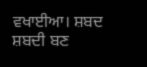ਵਖਾਈਆ। ਸ਼ਬਦ ਸ਼ਬਦੀ ਬਣ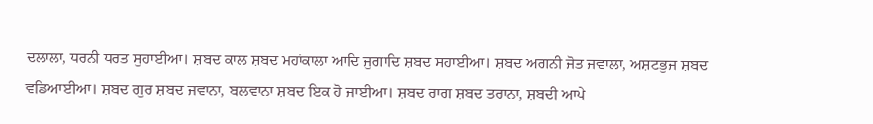ਦਲਾਲਾ, ਧਰਨੀ ਧਰਤ ਸੁਹਾਈਆ। ਸ਼ਬਦ ਕਾਲ ਸ਼ਬਦ ਮਹਾਂਕਾਲਾ ਆਦਿ ਜੁਗਾਦਿ ਸ਼ਬਦ ਸਹਾਈਆ। ਸ਼ਬਦ ਅਗਨੀ ਜੋਤ ਜਵਾਲਾ, ਅਸ਼ਟਭੁਜ ਸ਼ਬਦ ਵਡਿਆਈਆ। ਸ਼ਬਦ ਗੁਰ ਸ਼ਬਦ ਜਵਾਨਾ, ਬਲਵਾਨਾ ਸ਼ਬਦ ਇਕ ਹੋ ਜਾਈਆ। ਸ਼ਬਦ ਰਾਗ ਸ਼ਬਦ ਤਰਾਨਾ, ਸ਼ਬਦੀ ਆਪੇ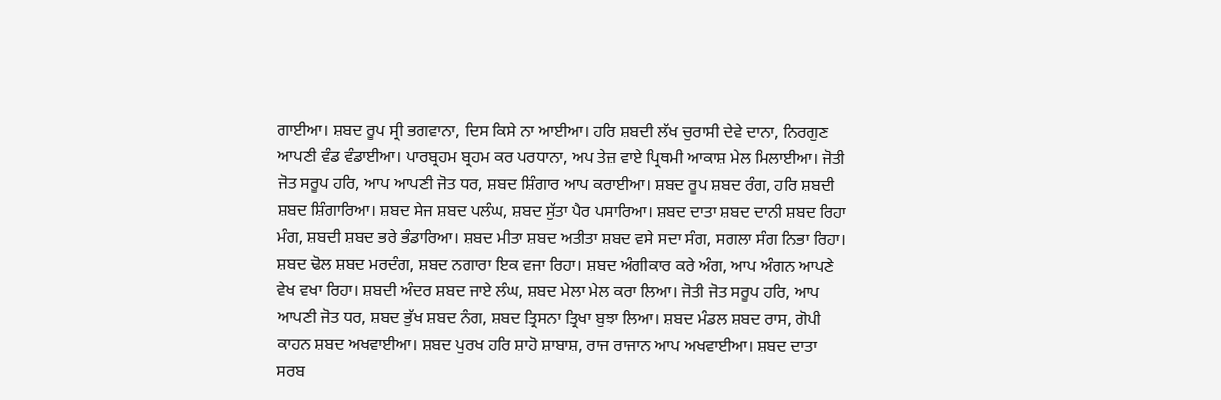ਗਾਈਆ। ਸ਼ਬਦ ਰੂਪ ਸ੍ਰੀ ਭਗਵਾਨਾ, ਦਿਸ ਕਿਸੇ ਨਾ ਆਈਆ। ਹਰਿ ਸ਼ਬਦੀ ਲੱਖ ਚੁਰਾਸੀ ਦੇਵੇ ਦਾਨਾ, ਨਿਰਗੁਣ ਆਪਣੀ ਵੰਡ ਵੰਡਾਈਆ। ਪਾਰਬ੍ਰਹਮ ਬ੍ਰਹਮ ਕਰ ਪਰਧਾਨਾ, ਅਪ ਤੇਜ਼ ਵਾਏ ਪ੍ਰਿਥਮੀ ਆਕਾਸ਼ ਮੇਲ ਮਿਲਾਈਆ। ਜੋਤੀ ਜੋਤ ਸਰੂਪ ਹਰਿ, ਆਪ ਆਪਣੀ ਜੋਤ ਧਰ, ਸ਼ਬਦ ਸ਼ਿੰਗਾਰ ਆਪ ਕਰਾਈਆ। ਸ਼ਬਦ ਰੂਪ ਸ਼ਬਦ ਰੰਗ, ਹਰਿ ਸ਼ਬਦੀ ਸ਼ਬਦ ਸ਼ਿੰਗਾਰਿਆ। ਸ਼ਬਦ ਸੇਜ ਸ਼ਬਦ ਪਲੰਘ, ਸ਼ਬਦ ਸੁੱਤਾ ਪੈਰ ਪਸਾਰਿਆ। ਸ਼ਬਦ ਦਾਤਾ ਸ਼ਬਦ ਦਾਨੀ ਸ਼ਬਦ ਰਿਹਾ ਮੰਗ, ਸ਼ਬਦੀ ਸ਼ਬਦ ਭਰੇ ਭੰਡਾਰਿਆ। ਸ਼ਬਦ ਮੀਤਾ ਸ਼ਬਦ ਅਤੀਤਾ ਸ਼ਬਦ ਵਸੇ ਸਦਾ ਸੰਗ, ਸਗਲਾ ਸੰਗ ਨਿਭਾ ਰਿਹਾ। ਸ਼ਬਦ ਢੋਲ ਸ਼ਬਦ ਮਰਦੰਗ, ਸ਼ਬਦ ਨਗਾਰਾ ਇਕ ਵਜਾ ਰਿਹਾ। ਸ਼ਬਦ ਅੰਗੀਕਾਰ ਕਰੇ ਅੰਗ, ਆਪ ਅੰਗਨ ਆਪਣੇ ਵੇਖ ਵਖਾ ਰਿਹਾ। ਸ਼ਬਦੀ ਅੰਦਰ ਸ਼ਬਦ ਜਾਏ ਲੰਘ, ਸ਼ਬਦ ਮੇਲਾ ਮੇਲ ਕਰਾ ਲਿਆ। ਜੋਤੀ ਜੋਤ ਸਰੂਪ ਹਰਿ, ਆਪ ਆਪਣੀ ਜੋਤ ਧਰ, ਸ਼ਬਦ ਭੁੱਖ ਸ਼ਬਦ ਨੰਗ, ਸ਼ਬਦ ਤ੍ਰਿਸਨਾ ਤ੍ਰਿਖਾ ਬੁਝਾ ਲਿਆ। ਸ਼ਬਦ ਮੰਡਲ ਸ਼ਬਦ ਰਾਸ, ਗੋਪੀ ਕਾਹਨ ਸ਼ਬਦ ਅਖਵਾਈਆ। ਸ਼ਬਦ ਪੁਰਖ ਹਰਿ ਸ਼ਾਹੋ ਸ਼ਾਬਾਸ਼, ਰਾਜ ਰਾਜਾਨ ਆਪ ਅਖਵਾਈਆ। ਸ਼ਬਦ ਦਾਤਾ ਸਰਬ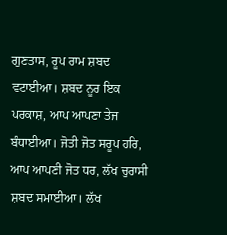ਗੁਣਤਾਸ, ਰੂਪ ਰਾਮ ਸ਼ਬਦ ਵਟਾਈਆ। ਸ਼ਬਦ ਨੂਰ ਇਕ ਪਰਕਾਸ਼, ਆਪ ਆਪਣਾ ਤੇਜ ਬੰਧਾਈਆ। ਜੋਤੀ ਜੋਤ ਸਰੂਪ ਹਰਿ, ਆਪ ਆਪਣੀ ਜੋਤ ਧਰ, ਲੱਖ ਚੁਰਾਸੀ ਸ਼ਬਦ ਸਮਾਈਆ। ਲੱਖ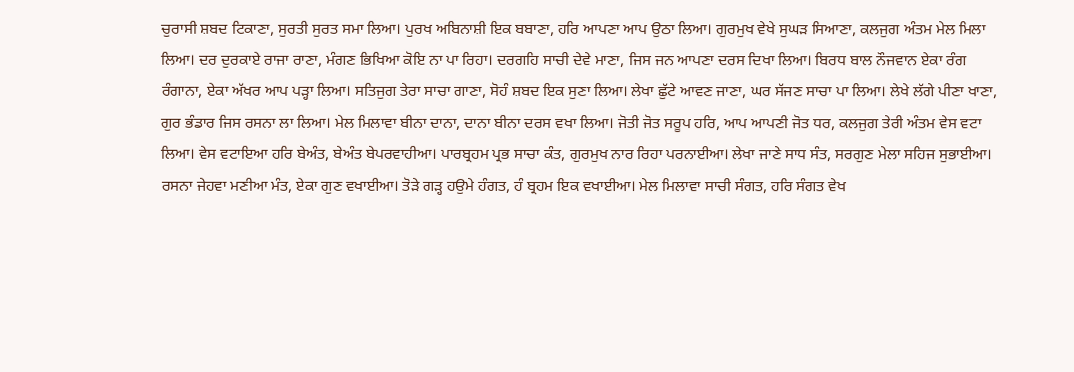ਚੁਰਾਸੀ ਸ਼ਬਦ ਟਿਕਾਣਾ, ਸੁਰਤੀ ਸੁਰਤ ਸਮਾ ਲਿਆ। ਪੁਰਖ ਅਬਿਨਾਸ਼ੀ ਇਕ ਬਬਾਣਾ, ਹਰਿ ਆਪਣਾ ਆਪ ਉਠਾ ਲਿਆ। ਗੁਰਮੁਖ ਵੇਖੇ ਸੁਘੜ ਸਿਆਣਾ, ਕਲਜੁਗ ਅੰਤਮ ਮੇਲ ਮਿਲਾ ਲਿਆ। ਦਰ ਦੁਰਕਾਏ ਰਾਜਾ ਰਾਣਾ, ਮੰਗਣ ਭਿਖਿਆ ਕੋਇ ਨਾ ਪਾ ਰਿਹਾ। ਦਰਗਹਿ ਸਾਚੀ ਦੇਵੇ ਮਾਣਾ, ਜਿਸ ਜਨ ਆਪਣਾ ਦਰਸ ਦਿਖਾ ਲਿਆ। ਬਿਰਧ ਬਾਲ ਨੌਜਵਾਨ ਏਕਾ ਰੰਗ ਰੰਗਾਨਾ, ਏਕਾ ਅੱਖਰ ਆਪ ਪੜ੍ਹਾ ਲਿਆ। ਸਤਿਜੁਗ ਤੇਰਾ ਸਾਚਾ ਗਾਣਾ, ਸੋਹੰ ਸ਼ਬਦ ਇਕ ਸੁਣਾ ਲਿਆ। ਲੇਖਾ ਛੁੱਟੇ ਆਵਣ ਜਾਣਾ, ਘਰ ਸੱਜਣ ਸਾਚਾ ਪਾ ਲਿਆ। ਲੇਖੇ ਲੱਗੇ ਪੀਣਾ ਖਾਣਾ, ਗੁਰ ਭੰਡਾਰ ਜਿਸ ਰਸਨਾ ਲਾ ਲਿਆ। ਮੇਲ ਮਿਲਾਵਾ ਬੀਨਾ ਦਾਨਾ, ਦਾਨਾ ਬੀਨਾ ਦਰਸ ਵਖਾ ਲਿਆ। ਜੋਤੀ ਜੋਤ ਸਰੂਪ ਹਰਿ, ਆਪ ਆਪਣੀ ਜੋਤ ਧਰ, ਕਲਜੁਗ ਤੇਰੀ ਅੰਤਮ ਵੇਸ ਵਟਾ ਲਿਆ। ਵੇਸ ਵਟਾਇਆ ਹਰਿ ਬੇਅੰਤ, ਬੇਅੰਤ ਬੇਪਰਵਾਹੀਆ। ਪਾਰਬ੍ਰਹਮ ਪ੍ਰਭ ਸਾਚਾ ਕੰਤ, ਗੁਰਮੁਖ ਨਾਰ ਰਿਹਾ ਪਰਨਾਈਆ। ਲੇਖਾ ਜਾਣੇ ਸਾਧ ਸੰਤ, ਸਰਗੁਣ ਮੇਲਾ ਸਹਿਜ ਸੁਭਾਈਆ। ਰਸਨਾ ਜੇਹਵਾ ਮਣੀਆ ਮੰਤ, ਏਕਾ ਗੁਣ ਵਖਾਈਆ। ਤੋੜੇ ਗੜ੍ਹ ਹਉਮੇ ਹੰਗਤ, ਹੰ ਬ੍ਰਹਮ ਇਕ ਵਖਾਈਆ। ਮੇਲ ਮਿਲਾਵਾ ਸਾਚੀ ਸੰਗਤ, ਹਰਿ ਸੰਗਤ ਵੇਖ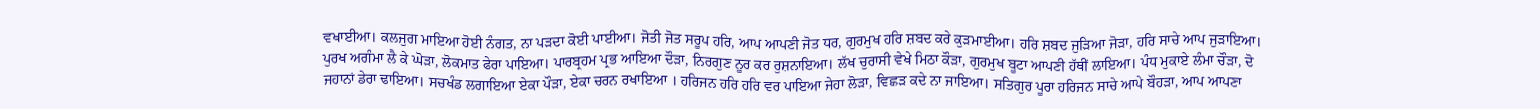ਵਖਾਈਆ। ਕਲਜੁਗ ਮਾਇਆ ਹੋਈ ਨੰਗਤ, ਨਾ ਪੜਦਾ ਕੋਈ ਪਾਈਆ। ਜੋਤੀ ਜੋਤ ਸਰੂਪ ਹਰਿ, ਆਪ ਆਪਣੀ ਜੋਤ ਧਰ, ਗੁਰਮੁਖ ਹਰਿ ਸ਼ਬਦ ਕਰੇ ਕੁੜਮਾਈਆ। ਹਰਿ ਸ਼ਬਦ ਜੁੜਿਆ ਜੋੜਾ, ਹਰਿ ਸਾਚੇ ਆਪ ਜੁੜਾਇਆ। ਪੁਰਖ ਅਗੰਮਾ ਲੈ ਕੇ ਘੋੜਾ, ਲੋਕਮਾਤ ਫੇਰਾ ਪਾਇਆ। ਪਾਰਬ੍ਰਹਮ ਪ੍ਰਭ ਆਇਆ ਦੌੜਾ, ਨਿਰਗੁਣ ਨੂਰ ਕਰ ਰੁਸ਼ਨਾਇਆ। ਲੱਖ ਚੁਰਾਸੀ ਵੇਖੇ ਮਿਠਾ ਕੌੜਾ, ਗੁਰਮੁਖ ਬੂਟਾ ਆਪਣੀ ਹੱਥੀਂ ਲਾਇਆ। ਪੰਧ ਮੁਕਾਏ ਲੰਮਾ ਚੌੜਾ, ਦੋ ਜਹਾਨਾਂ ਡੇਰਾ ਢਾਇਆ। ਸਚਖੰਡ ਲਗਾਇਆ ਏਕਾ ਪੌੜਾ, ਏਕਾ ਚਰਨ ਰਖਾਇਆ । ਹਰਿਜਨ ਹਰਿ ਹਰਿ ਵਰ ਪਾਇਆ ਜੇਹਾ ਲੋੜਾ, ਵਿਛੜ ਕਦੇ ਨਾ ਜਾਇਆ। ਸਤਿਗੁਰ ਪੂਰਾ ਹਰਿਜਨ ਸਾਚੇ ਆਪੇ ਬੌਹੜਾ, ਆਪ ਆਪਣਾ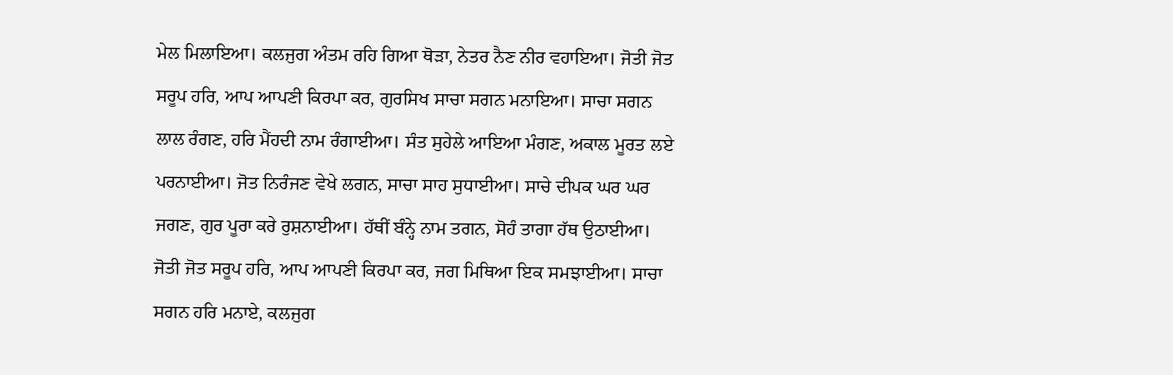ਮੇਲ ਮਿਲਾਇਆ। ਕਲਜੁਗ ਅੰਤਮ ਰਹਿ ਗਿਆ ਥੋੜਾ, ਨੇਤਰ ਨੈਣ ਨੀਰ ਵਹਾਇਆ। ਜੋਤੀ ਜੋਤ ਸਰੂਪ ਹਰਿ, ਆਪ ਆਪਣੀ ਕਿਰਪਾ ਕਰ, ਗੁਰਸਿਖ ਸਾਚਾ ਸਗਨ ਮਨਾਇਆ। ਸਾਚਾ ਸਗਨ ਲਾਲ ਰੰਗਣ, ਹਰਿ ਮੈਂਹਦੀ ਨਾਮ ਰੰਗਾਈਆ। ਸੰਤ ਸੁਹੇਲੇ ਆਇਆ ਮੰਗਣ, ਅਕਾਲ ਮੂਰਤ ਲਏ ਪਰਨਾਈਆ। ਜੋਤ ਨਿਰੰਜਣ ਵੇਖੇ ਲਗਨ, ਸਾਚਾ ਸਾਹ ਸੁਧਾਈਆ। ਸਾਚੇ ਦੀਪਕ ਘਰ ਘਰ ਜਗਣ, ਗੁਰ ਪੂਰਾ ਕਰੇ ਰੁਸ਼ਨਾਈਆ। ਹੱਥੀਂ ਬੰਨ੍ਹੇ ਨਾਮ ਤਗਨ, ਸੋਹੰ ਤਾਗਾ ਹੱਥ ਉਠਾਈਆ। ਜੋਤੀ ਜੋਤ ਸਰੂਪ ਹਰਿ, ਆਪ ਆਪਣੀ ਕਿਰਪਾ ਕਰ, ਜਗ ਮਿਥਿਆ ਇਕ ਸਮਝਾਈਆ। ਸਾਚਾ ਸਗਨ ਹਰਿ ਮਨਾਏ, ਕਲਜੁਗ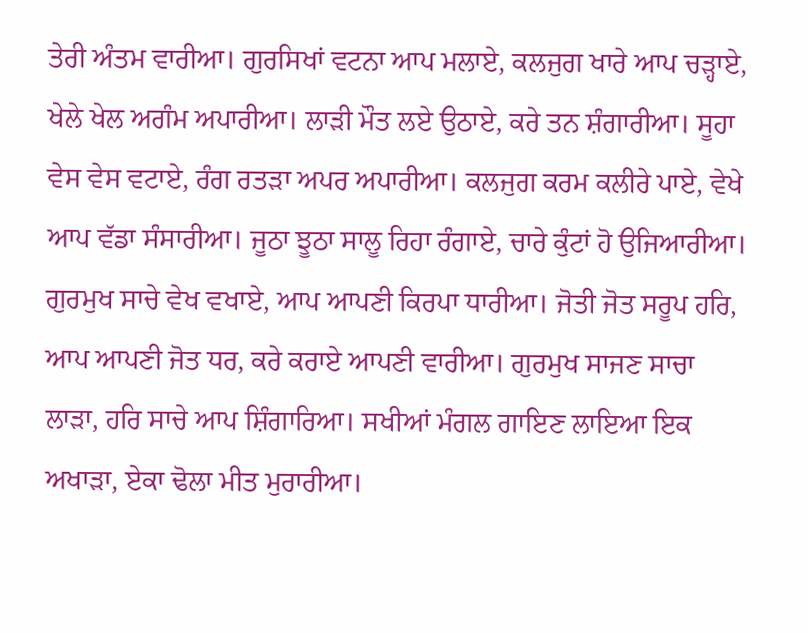ਤੇਰੀ ਅੰਤਮ ਵਾਰੀਆ। ਗੁਰਸਿਖਾਂ ਵਟਨਾ ਆਪ ਮਲਾਏ, ਕਲਜੁਗ ਖਾਰੇ ਆਪ ਚੜ੍ਹਾਏ, ਖੇਲੇ ਖੇਲ ਅਗੰਮ ਅਪਾਰੀਆ। ਲਾੜੀ ਮੌਤ ਲਏ ਉਠਾਏ, ਕਰੇ ਤਨ ਸ਼ੰਗਾਰੀਆ। ਸੂਹਾ ਵੇਸ ਵੇਸ ਵਟਾਏ, ਰੰਗ ਰਤੜਾ ਅਪਰ ਅਪਾਰੀਆ। ਕਲਜੁਗ ਕਰਮ ਕਲੀਰੇ ਪਾਏ, ਵੇਖੇ ਆਪ ਵੱਡਾ ਸੰਸਾਰੀਆ। ਜੂਠਾ ਝੂਠਾ ਸਾਲੂ ਰਿਹਾ ਰੰਗਾਏ, ਚਾਰੇ ਕੁੰਟਾਂ ਹੋ ਉਜਿਆਰੀਆ। ਗੁਰਮੁਖ ਸਾਚੇ ਵੇਖ ਵਖਾਏ, ਆਪ ਆਪਣੀ ਕਿਰਪਾ ਧਾਰੀਆ। ਜੋਤੀ ਜੋਤ ਸਰੂਪ ਹਰਿ, ਆਪ ਆਪਣੀ ਜੋਤ ਧਰ, ਕਰੇ ਕਰਾਏ ਆਪਣੀ ਵਾਰੀਆ। ਗੁਰਮੁਖ ਸਾਜਣ ਸਾਚਾ ਲਾੜਾ, ਹਰਿ ਸਾਚੇ ਆਪ ਸ਼ਿੰਗਾਰਿਆ। ਸਖੀਆਂ ਮੰਗਲ ਗਾਇਣ ਲਾਇਆ ਇਕ ਅਖਾੜਾ, ਏਕਾ ਢੋਲਾ ਮੀਤ ਮੁਰਾਰੀਆ।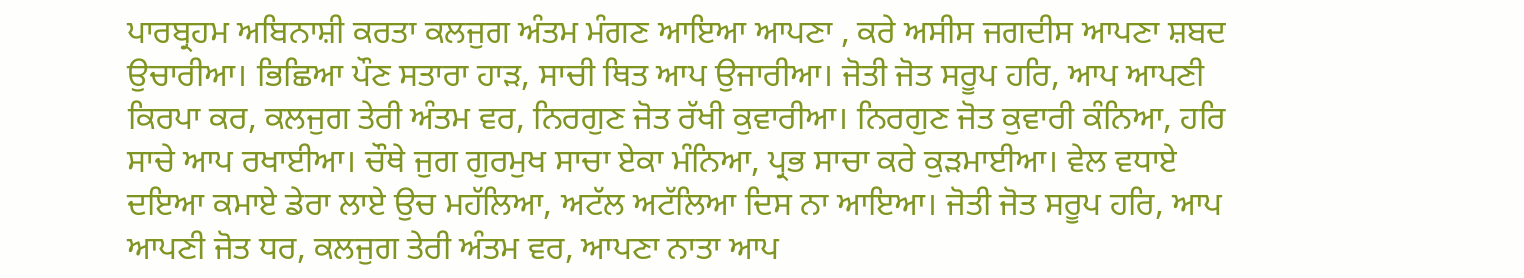ਪਾਰਬ੍ਰਹਮ ਅਬਿਨਾਸ਼ੀ ਕਰਤਾ ਕਲਜੁਗ ਅੰਤਮ ਮੰਗਣ ਆਇਆ ਆਪਣਾ , ਕਰੇ ਅਸੀਸ ਜਗਦੀਸ ਆਪਣਾ ਸ਼ਬਦ ਉਚਾਰੀਆ। ਭਿਛਿਆ ਪੌਣ ਸਤਾਰਾ ਹਾੜ, ਸਾਚੀ ਥਿਤ ਆਪ ਉਜਾਰੀਆ। ਜੋਤੀ ਜੋਤ ਸਰੂਪ ਹਰਿ, ਆਪ ਆਪਣੀ ਕਿਰਪਾ ਕਰ, ਕਲਜੁਗ ਤੇਰੀ ਅੰਤਮ ਵਰ, ਨਿਰਗੁਣ ਜੋਤ ਰੱਖੀ ਕੁਵਾਰੀਆ। ਨਿਰਗੁਣ ਜੋਤ ਕੁਵਾਰੀ ਕੰਨਿਆ, ਹਰਿ ਸਾਚੇ ਆਪ ਰਖਾਈਆ। ਚੌਥੇ ਜੁਗ ਗੁਰਮੁਖ ਸਾਚਾ ਏਕਾ ਮੰਨਿਆ, ਪ੍ਰਭ ਸਾਚਾ ਕਰੇ ਕੁੜਮਾਈਆ। ਵੇਲ ਵਧਾਏ ਦਇਆ ਕਮਾਏ ਡੇਰਾ ਲਾਏ ਉਚ ਮਹੱਲਿਆ, ਅਟੱਲ ਅਟੱਲਿਆ ਦਿਸ ਨਾ ਆਇਆ। ਜੋਤੀ ਜੋਤ ਸਰੂਪ ਹਰਿ, ਆਪ ਆਪਣੀ ਜੋਤ ਧਰ, ਕਲਜੁਗ ਤੇਰੀ ਅੰਤਮ ਵਰ, ਆਪਣਾ ਨਾਤਾ ਆਪ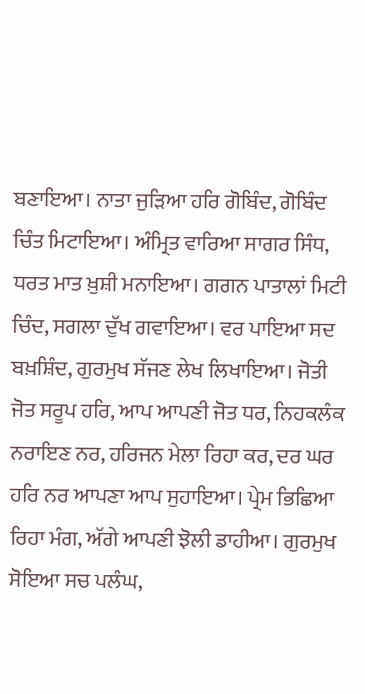ਬਣਾਇਆ। ਨਾਤਾ ਜੁੜਿਆ ਹਰਿ ਗੋਬਿੰਦ, ਗੋਬਿੰਦ ਚਿੰਤ ਮਿਟਾਇਆ। ਅੰਮ੍ਰਿਤ ਵਾਰਿਆ ਸਾਗਰ ਸਿੰਧ, ਧਰਤ ਮਾਤ ਖ਼ੁਸ਼ੀ ਮਨਾਇਆ। ਗਗਨ ਪਾਤਾਲਾਂ ਮਿਟੀ ਚਿੰਦ, ਸਗਲਾ ਦੁੱਖ ਗਵਾਇਆ। ਵਰ ਪਾਇਆ ਸਦ ਬਖ਼ਸ਼ਿੰਦ, ਗੁਰਮੁਖ ਸੱਜਣ ਲੇਖ ਲਿਖਾਇਆ। ਜੋਤੀ ਜੋਤ ਸਰੂਪ ਹਰਿ, ਆਪ ਆਪਣੀ ਜੋਤ ਧਰ, ਨਿਹਕਲੰਕ ਨਰਾਇਣ ਨਰ, ਹਰਿਜਨ ਮੇਲਾ ਰਿਹਾ ਕਰ, ਦਰ ਘਰ ਹਰਿ ਨਰ ਆਪਣਾ ਆਪ ਸੁਹਾਇਆ। ਪ੍ਰੇਮ ਭਿਛਿਆ ਰਿਹਾ ਮੰਗ, ਅੱਗੇ ਆਪਣੀ ਝੋਲੀ ਡਾਹੀਆ। ਗੁਰਮੁਖ ਸੋਇਆ ਸਚ ਪਲੰਘ,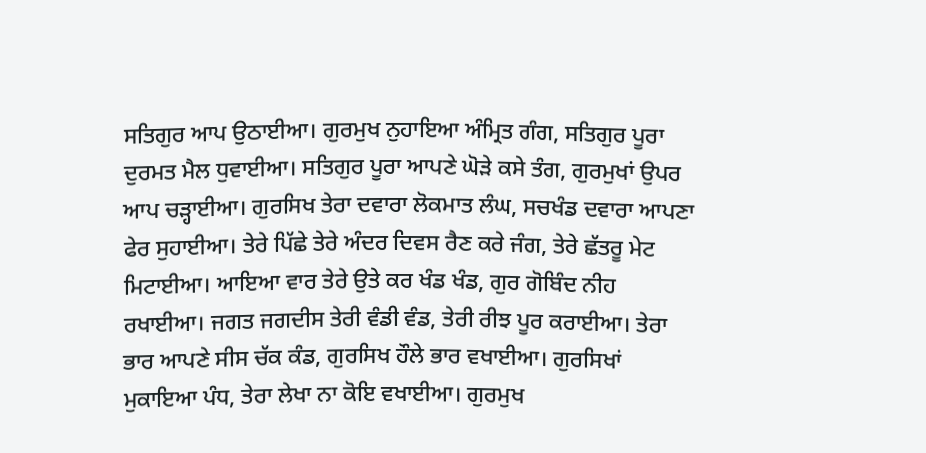ਸਤਿਗੁਰ ਆਪ ਉਠਾਈਆ। ਗੁਰਮੁਖ ਨੁਹਾਇਆ ਅੰਮ੍ਰਿਤ ਗੰਗ, ਸਤਿਗੁਰ ਪੂਰਾ ਦੁਰਮਤ ਮੈਲ ਧੁਵਾਈਆ। ਸਤਿਗੁਰ ਪੂਰਾ ਆਪਣੇ ਘੋੜੇ ਕਸੇ ਤੰਗ, ਗੁਰਮੁਖਾਂ ਉਪਰ ਆਪ ਚੜ੍ਹਾਈਆ। ਗੁਰਸਿਖ ਤੇਰਾ ਦਵਾਰਾ ਲੋਕਮਾਤ ਲੰਘ, ਸਚਖੰਡ ਦਵਾਰਾ ਆਪਣਾ ਫੇਰ ਸੁਹਾਈਆ। ਤੇਰੇ ਪਿੱਛੇ ਤੇਰੇ ਅੰਦਰ ਦਿਵਸ ਰੈਣ ਕਰੇ ਜੰਗ, ਤੇਰੇ ਛੱਤਰੂ ਮੇਟ ਮਿਟਾਈਆ। ਆਇਆ ਵਾਰ ਤੇਰੇ ਉਤੇ ਕਰ ਖੰਡ ਖੰਡ, ਗੁਰ ਗੋਬਿੰਦ ਨੀਹ ਰਖਾਈਆ। ਜਗਤ ਜਗਦੀਸ ਤੇਰੀ ਵੰਡੀ ਵੰਡ, ਤੇਰੀ ਰੀਝ ਪੂਰ ਕਰਾਈਆ। ਤੇਰਾ ਭਾਰ ਆਪਣੇ ਸੀਸ ਚੱਕ ਕੰਡ, ਗੁਰਸਿਖ ਹੌਲੇ ਭਾਰ ਵਖਾਈਆ। ਗੁਰਸਿਖਾਂ ਮੁਕਾਇਆ ਪੰਧ, ਤੇਰਾ ਲੇਖਾ ਨਾ ਕੋਇ ਵਖਾਈਆ। ਗੁਰਮੁਖ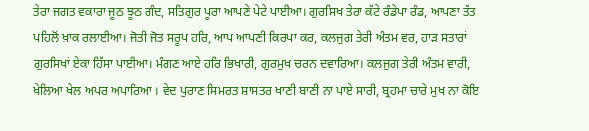ਤੇਰਾ ਜਗਤ ਵਕਾਰਾ ਜੂਠ ਝੂਠ ਗੰਦ, ਸਤਿਗੁਰ ਪੂਰਾ ਆਪਣੇ ਪੇਟੇ ਪਾਈਆ। ਗੁਰਸਿਖ ਤੇਰਾ ਕੱਟੇ ਰੰਡੇਪਾ ਰੰਡ, ਆਪਣਾ ਤੱਤ ਪਹਿਲੋਂ ਖ਼ਾਕ ਰਲਾਈਆ। ਜੋਤੀ ਜੋਤ ਸਰੂਪ ਹਰਿ, ਆਪ ਆਪਣੀ ਕਿਰਪਾ ਕਰ, ਕਲਜੁਗ ਤੇਰੀ ਅੰਤਮ ਵਰ, ਹਾੜ ਸਤਾਰਾਂ ਗੁਰਸਿਖਾਂ ਏਕਾ ਹਿੱਸਾ ਪਾਈਆ। ਮੰਗਣ ਆਏ ਹਰਿ ਭਿਖਾਰੀ, ਗੁਰਮੁਖ ਚਰਨ ਦਵਾਰਿਆ। ਕਲਜੁਗ ਤੇਰੀ ਅੰਤਮ ਵਾਰੀ, ਖੇਲਿਆ ਖੇਲ ਅਪਰ ਅਪਾਰਿਆ । ਵੇਦ ਪੁਰਾਣ ਸਿਮਰਤ ਸ਼ਾਸਤਰ ਖਾਣੀ ਬਾਣੀ ਨਾ ਪਾਏ ਸਾਰੀ, ਬ੍ਰਹਮਾ ਚਾਰੇ ਮੁਖ ਨਾ ਕੋਇ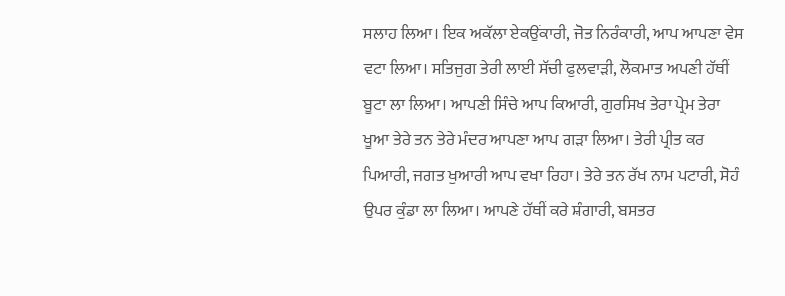ਸਲਾਹ ਲਿਆ। ਇਕ ਅਕੱਲਾ ਏਕਉਂਕਾਰੀ, ਜੋਤ ਨਿਰੰਕਾਰੀ, ਆਪ ਆਪਣਾ ਵੇਸ ਵਟਾ ਲਿਆ। ਸਤਿਜੁਗ ਤੇਰੀ ਲਾਈ ਸੱਚੀ ਫੁਲਵਾੜੀ, ਲੋਕਮਾਤ ਅਪਣੀ ਹੱਥੀਂ ਬੂਟਾ ਲਾ ਲਿਆ। ਆਪਣੀ ਸਿੰਚੇ ਆਪ ਕਿਆਰੀ, ਗੁਰਸਿਖ ਤੇਰਾ ਪ੍ਰੇਮ ਤੇਰਾ ਖੂਆ ਤੇਰੇ ਤਨ ਤੇਰੇ ਮੰਦਰ ਆਪਣਾ ਆਪ ਗੜਾ ਲਿਆ। ਤੇਰੀ ਪ੍ਰੀਤ ਕਰ ਪਿਆਰੀ, ਜਗਤ ਖੁਆਰੀ ਆਪ ਵਖਾ ਰਿਹਾ। ਤੇਰੇ ਤਨ ਰੱਖ ਨਾਮ ਪਟਾਰੀ, ਸੋਹੰ ਉਪਰ ਕੁੰਡਾ ਲਾ ਲਿਆ। ਆਪਣੇ ਹੱਥੀਂ ਕਰੇ ਸ਼ੰਗਾਰੀ, ਬਸਤਰ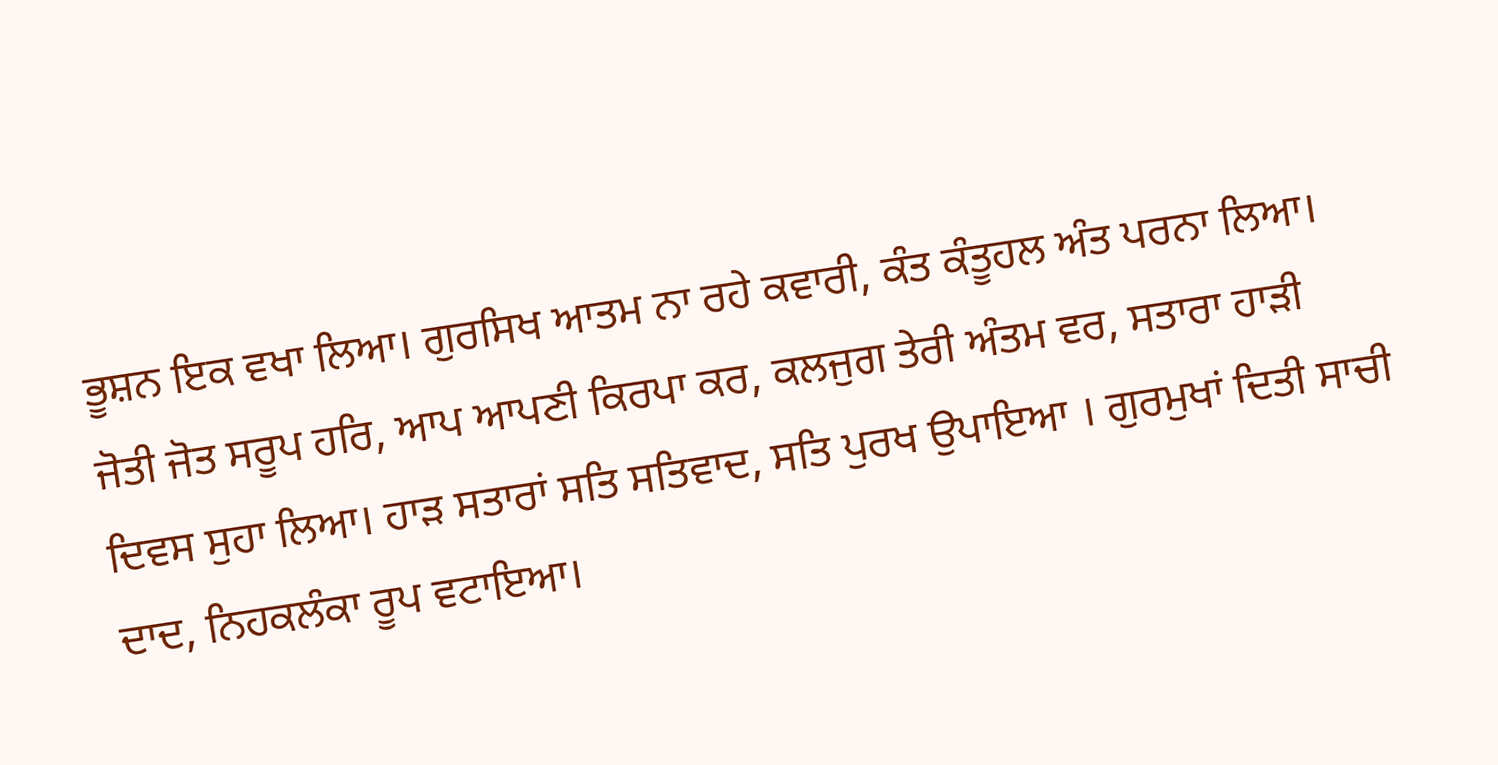ਭੂਸ਼ਨ ਇਕ ਵਖਾ ਲਿਆ। ਗੁਰਸਿਖ ਆਤਮ ਨਾ ਰਹੇ ਕਵਾਰੀ, ਕੰਤ ਕੰਤੂਹਲ ਅੰਤ ਪਰਨਾ ਲਿਆ। ਜੋਤੀ ਜੋਤ ਸਰੂਪ ਹਰਿ, ਆਪ ਆਪਣੀ ਕਿਰਪਾ ਕਰ, ਕਲਜੁਗ ਤੇਰੀ ਅੰਤਮ ਵਰ, ਸਤਾਰਾ ਹਾੜੀ ਦਿਵਸ ਸੁਹਾ ਲਿਆ। ਹਾੜ ਸਤਾਰਾਂ ਸਤਿ ਸਤਿਵਾਦ, ਸਤਿ ਪੁਰਖ ਉਪਾਇਆ । ਗੁਰਮੁਖਾਂ ਦਿਤੀ ਸਾਚੀ ਦਾਦ, ਨਿਹਕਲੰਕਾ ਰੂਪ ਵਟਾਇਆ।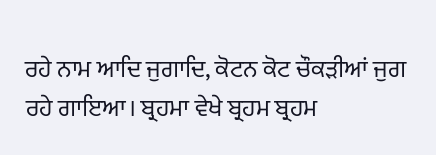ਰਹੇ ਨਾਮ ਆਦਿ ਜੁਗਾਦਿ, ਕੋਟਨ ਕੋਟ ਚੌਕੜੀਆਂ ਜੁਗ ਰਹੇ ਗਾਇਆ। ਬ੍ਰਹਮਾ ਵੇਖੇ ਬ੍ਰਹਮ ਬ੍ਰਹਮ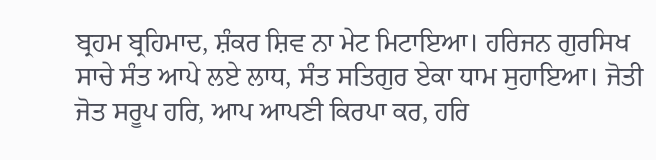ਬ੍ਰਹਮ ਬ੍ਰਹਿਮਾਦ, ਸ਼ੰਕਰ ਸ਼ਿਵ ਨਾ ਮੇਟ ਮਿਟਾਇਆ। ਹਰਿਜਨ ਗੁਰਸਿਖ ਸਾਚੇ ਸੰਤ ਆਪੇ ਲਏ ਲਾਧ, ਸੰਤ ਸਤਿਗੁਰ ਏਕਾ ਧਾਮ ਸੁਹਾਇਆ। ਜੋਤੀ ਜੋਤ ਸਰੂਪ ਹਰਿ, ਆਪ ਆਪਣੀ ਕਿਰਪਾ ਕਰ, ਹਰਿ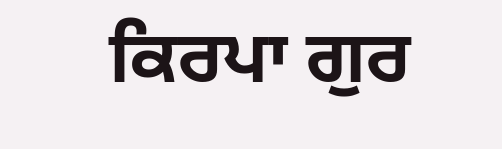ਕਿਰਪਾ ਗੁਰ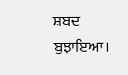ਸ਼ਬਦ ਬੁਝਾਇਆ।